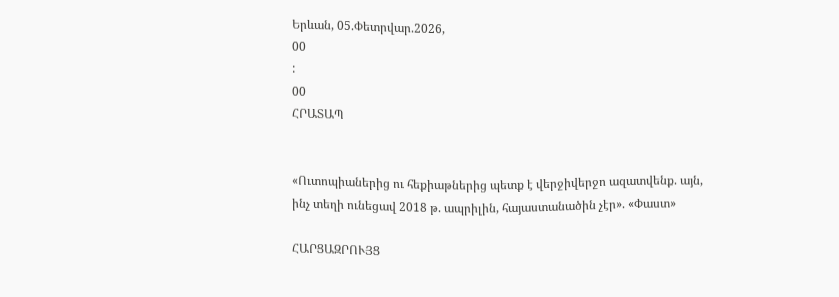Երևան, 05.Փետրվար.2026,
00
:
00
ՀՐԱՏԱՊ


«Ուտոպիաներից ու հեքիաթներից պետք է վերջիվերջո ազատվենք. այն, ինչ տեղի ունեցավ 2018 թ. ապրիլին, հայաստանածին չէր». «Փաստ»

ՀԱՐՑԱԶՐՈՒՅՑ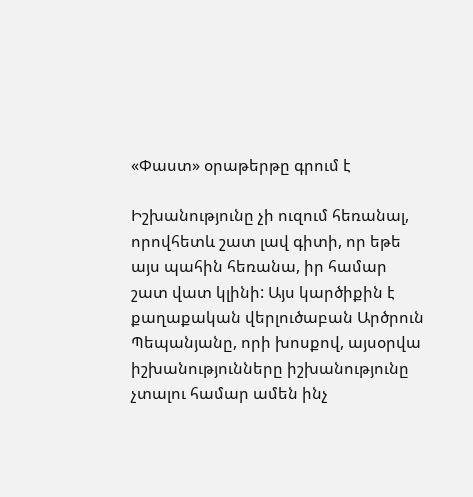«Փաստ» օրաթերթը գրում է

Իշխանությունը չի ուզում հեռանալ, որովհետև շատ լավ գիտի, որ եթե այս պահին հեռանա, իր համար շատ վատ կլինի: Այս կարծիքին է քաղաքական վերլուծաբան Արծրուն Պեպանյանը, որի խոսքով, այսօրվա իշխանությունները իշխանությունը չտալու համար ամեն ինչ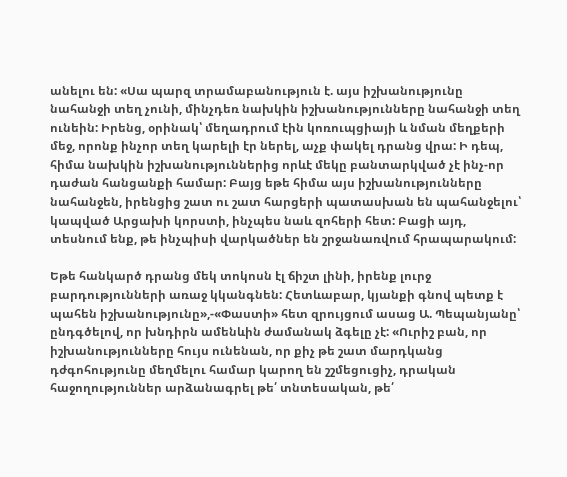անելու են: «Սա պարզ տրամաբանություն է. այս իշխանությունը նահանջի տեղ չունի, մինչդեռ նախկին իշխանությունները նահանջի տեղ ունեին: Իրենց, օրինակ՝ մեղադրում էին կոռուպցիայի և նման մեղքերի մեջ, որոնք ինչոր տեղ կարելի էր ներել, աչք փակել դրանց վրա: Ի դեպ, հիմա նախկին իշխանություններից որևէ մեկը բանտարկված չէ ինչ-որ դաժան հանցանքի համար: Բայց եթե հիմա այս իշխանությունները նահանջեն, իրենցից շատ ու շատ հարցերի պատասխան են պահանջելու՝ կապված Արցախի կորստի, ինչպես նաև զոհերի հետ: Բացի այդ, տեսնում ենք, թե ինչպիսի վարկածներ են շրջանառվում հրապարակում:

Եթե հանկարծ դրանց մեկ տոկոսն էլ ճիշտ լինի, իրենք լուրջ բարդությունների առաջ կկանգնեն: Հետևաբար, կյանքի գնով պետք է պահեն իշխանությունը»,-«Փաստի» հետ զրույցում ասաց Ա. Պեպանյանը՝ ընդգծելով, որ խնդիրն ամենևին ժամանակ ձգելը չէ: «Ուրիշ բան, որ իշխանությունները հույս ունենան, որ քիչ թե շատ մարդկանց դժգոհությունը մեղմելու համար կարող են շշմեցուցիչ, դրական հաջողություններ արձանագրել թե՛ տնտեսական, թե՛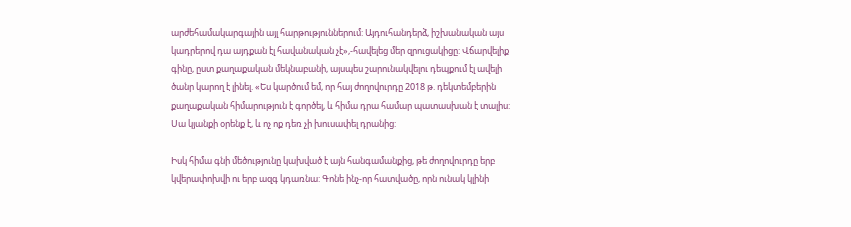արժեհամակարգային այլ հարթություններում: Այդուհանդերձ, իշխանական այս կադրերով դա այդքան էլ հավանական չէ»,-հավելեց մեր զրուցակիցը: Վճարվելիք գինը, ըստ քաղաքական մեկնաբանի, այսպես շարունակվելու դեպքում էլ ավելի ծանր կարող է լինել. «Ես կարծում եմ, որ հայ ժողովուրդը 2018 թ. դեկտեմբերին քաղաքական հիմարություն է գործել, և հիմա դրա համար պատասխան է տալիս: Սա կյանքի օրենք է, և ոչ ոք դեռ չի խուսափել դրանից:

Իսկ հիմա գնի մեծությունը կախված է այն հանգամանքից, թե ժողովուրդը երբ կվերափոխվի ու երբ ազգ կդառնա: Գոնե ինչ-որ հատվածը, որն ունակ կլինի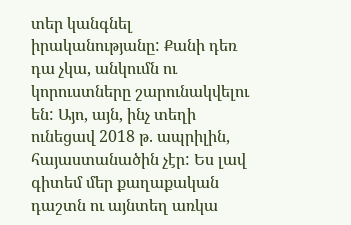տեր կանգնել իրականությանը: Քանի դեռ դա չկա, անկումն ու կորուստները շարունակվելու են: Այո, այն, ինչ տեղի ունեցավ 2018 թ. ապրիլին, հայաստանածին չէր: Ես լավ գիտեմ մեր քաղաքական դաշտն ու այնտեղ առկա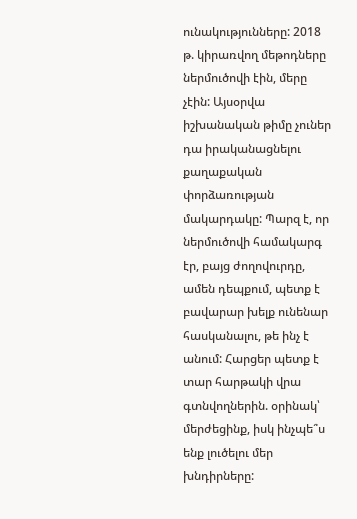ունակությունները: 2018 թ. կիրառվող մեթոդները ներմուծովի էին, մերը չէին: Այսօրվա իշխանական թիմը չուներ դա իրականացնելու քաղաքական փորձառության մակարդակը: Պարզ է, որ ներմուծովի համակարգ էր, բայց ժողովուրդը, ամեն դեպքում, պետք է բավարար խելք ունենար հասկանալու, թե ինչ է անում: Հարցեր պետք է տար հարթակի վրա գտնվողներին. օրինակ՝ մերժեցինք, իսկ ինչպե՞ս ենք լուծելու մեր խնդիրները: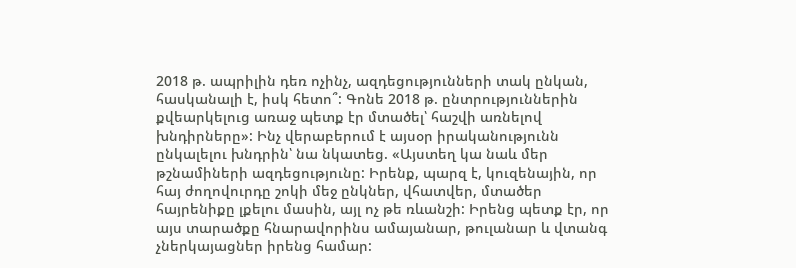2018 թ. ապրիլին դեռ ոչինչ, ազդեցությունների տակ ընկան, հասկանալի է, իսկ հետո՞: Գոնե 2018 թ. ընտրություններին քվեարկելուց առաջ պետք էր մտածել՝ հաշվի առնելով խնդիրները»: Ինչ վերաբերում է այսօր իրականությունն ընկալելու խնդրին՝ նա նկատեց. «Այստեղ կա նաև մեր թշնամիների ազդեցությունը: Իրենք, պարզ է, կուզենային, որ հայ ժողովուրդը շոկի մեջ ընկներ, վհատվեր, մտածեր հայրենիքը լքելու մասին, այլ ոչ թե ռևանշի: Իրենց պետք էր, որ այս տարածքը հնարավորինս ամայանար, թուլանար և վտանգ չներկայացներ իրենց համար: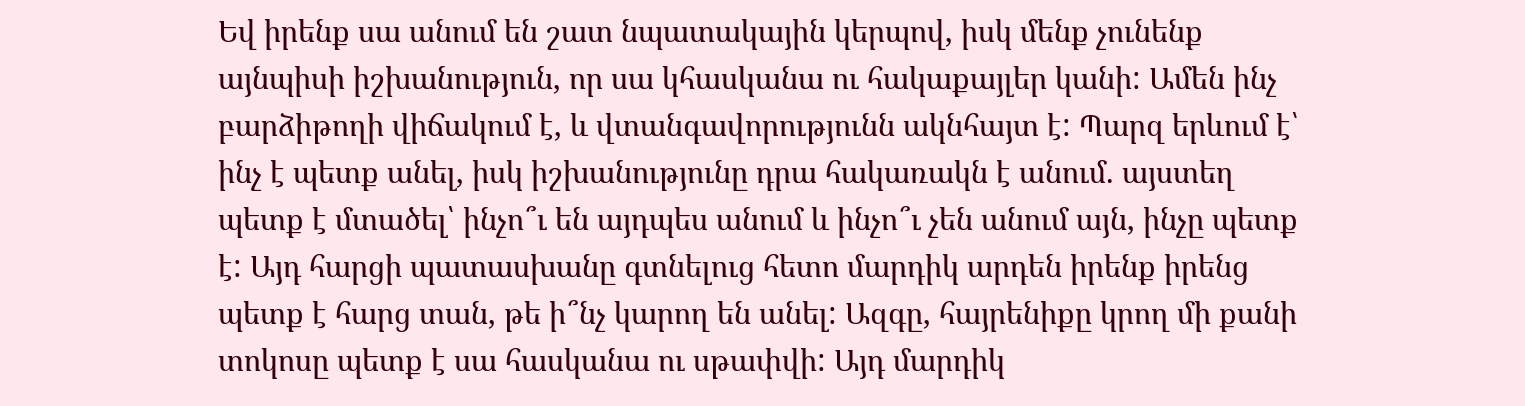Եվ իրենք սա անում են շատ նպատակային կերպով, իսկ մենք չունենք այնպիսի իշխանություն, որ սա կհասկանա ու հակաքայլեր կանի: Ամեն ինչ բարձիթողի վիճակում է, և վտանգավորությունն ակնհայտ է: Պարզ երևում է՝ ինչ է պետք անել, իսկ իշխանությունը դրա հակառակն է անում. այստեղ պետք է մտածել՝ ինչո՞ւ են այդպես անում և ինչո՞ւ չեն անում այն, ինչը պետք է: Այդ հարցի պատասխանը գտնելուց հետո մարդիկ արդեն իրենք իրենց պետք է հարց տան, թե ի՞նչ կարող են անել: Ազգը, հայրենիքը կրող մի քանի տոկոսը պետք է սա հասկանա ու սթափվի: Այդ մարդիկ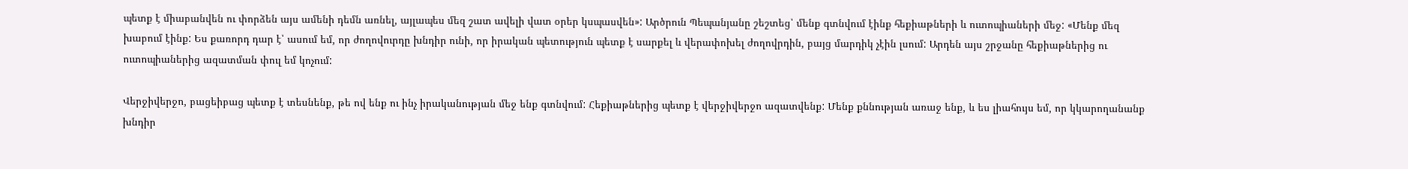պետք է միաբանվեն ու փորձեն այս ամենի դեմն առնել, այլապես մեզ շատ ավելի վատ օրեր կսպասվեն»: Արծրուն Պեպանյանը շեշտեց՝ մենք գտնվում էինք հեքիաթների և ուտոպիաների մեջ: «Մենք մեզ խաբում էինք: Ես քառորդ դար է՝ ասում եմ, որ ժողովուրդը խնդիր ունի, որ իրական պետություն պետք է սարքել և վերափոխել ժողովրդին, բայց մարդիկ չէին լսում: Արդեն այս շրջանը հեքիաթներից ու ուտոպիաներից ազատման փուլ եմ կոչում:

Վերջիվերջո, բացեիբաց պետք է տեսնենք, թե ով ենք ու ինչ իրականության մեջ ենք գտնվում: Հեքիաթներից պետք է վերջիվերջո ազատվենք: Մենք քննության առաջ ենք, և ես լիահույս եմ, որ կկարողանանք խնդիր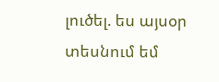լուծել. ես այսօր տեսնում եմ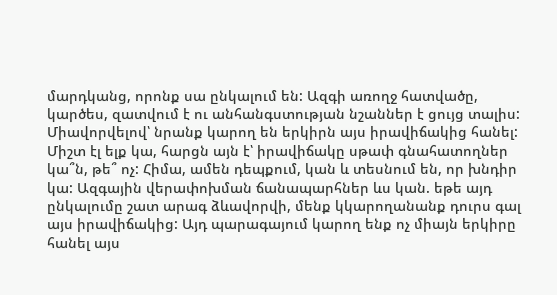մարդկանց, որոնք սա ընկալում են: Ազգի առողջ հատվածը, կարծես, զատվում է ու անհանգստության նշաններ է ցույց տալիս: Միավորվելով՝ նրանք կարող են երկիրն այս իրավիճակից հանել: Միշտ էլ ելք կա, հարցն այն է՝ իրավիճակը սթափ գնահատողներ կա՞ն, թե՞ ոչ: Հիմա, ամեն դեպքում, կան և տեսնում են, որ խնդիր կա: Ազգային վերափոխման ճանապարհներ ևս կան. եթե այդ ընկալումը շատ արագ ձևավորվի, մենք կկարողանանք դուրս գալ այս իրավիճակից: Այդ պարագայում կարող ենք ոչ միայն երկիրը հանել այս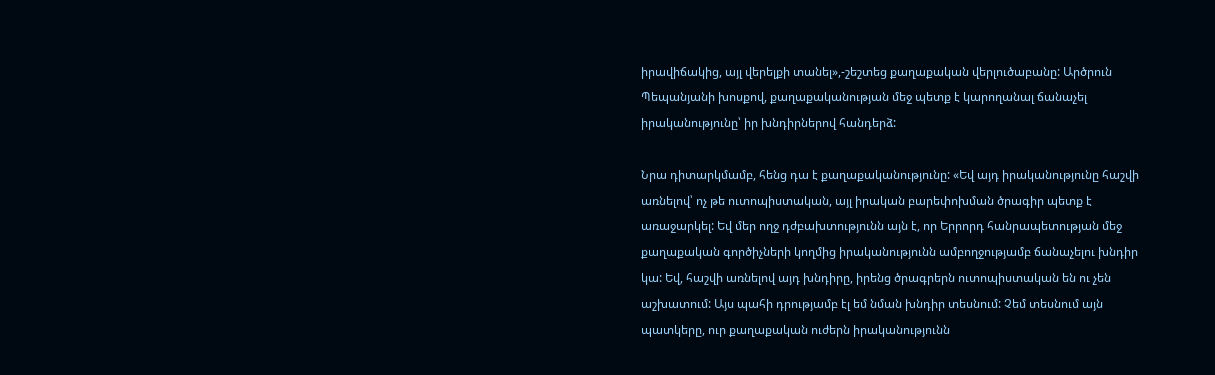իրավիճակից, այլ վերելքի տանել»,-շեշտեց քաղաքական վերլուծաբանը: Արծրուն Պեպանյանի խոսքով, քաղաքականության մեջ պետք է կարողանալ ճանաչել իրականությունը՝ իր խնդիրներով հանդերձ:

Նրա դիտարկմամբ, հենց դա է քաղաքականությունը: «Եվ այդ իրականությունը հաշվի առնելով՝ ոչ թե ուտոպիստական, այլ իրական բարեփոխման ծրագիր պետք է առաջարկել: Եվ մեր ողջ դժբախտությունն այն է, որ Երրորդ հանրապետության մեջ քաղաքական գործիչների կողմից իրականությունն ամբողջությամբ ճանաչելու խնդիր կա: Եվ, հաշվի առնելով այդ խնդիրը, իրենց ծրագրերն ուտոպիստական են ու չեն աշխատում: Այս պահի դրությամբ էլ եմ նման խնդիր տեսնում: Չեմ տեսնում այն պատկերը, ուր քաղաքական ուժերն իրականությունն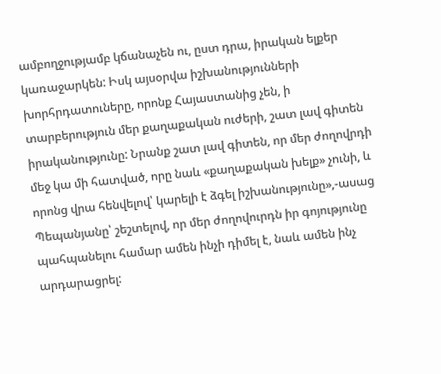ամբողջությամբ կճանաչեն ու, ըստ դրա, իրական ելքեր կառաջարկեն: Իսկ այսօրվա իշխանությունների խորհրդատուները, որոնք Հայաստանից չեն, ի տարբերություն մեր քաղաքական ուժերի, շատ լավ գիտեն իրականությունը: Նրանք շատ լավ գիտեն, որ մեր ժողովրդի մեջ կա մի հատված, որը նաև «քաղաքական խելք» չունի, և որոնց վրա հենվելով՝ կարելի է ձգել իշխանությունը»,-ասաց Պեպանյանը՝ շեշտելով, որ մեր ժողովուրդն իր գոյությունը պահպանելու համար ամեն ինչի դիմել է, նաև ամեն ինչ արդարացրել: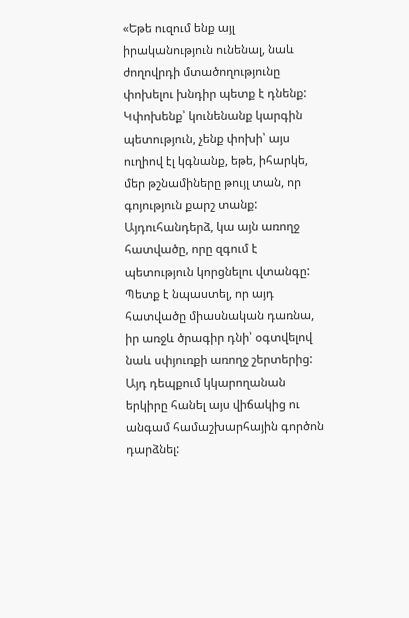«Եթե ուզում ենք այլ իրականություն ունենալ, նաև ժողովրդի մտածողությունը փոխելու խնդիր պետք է դնենք: Կփոխենք՝ կունենանք կարգին պետություն, չենք փոխի՝ այս ուղիով էլ կգնանք, եթե, իհարկե, մեր թշնամիները թույլ տան, որ գոյություն քարշ տանք: Այդուհանդերձ, կա այն առողջ հատվածը, որը զգում է պետություն կորցնելու վտանգը: Պետք է նպաստել, որ այդ հատվածը միասնական դառնա, իր առջև ծրագիր դնի՝ օգտվելով նաև սփյուռքի առողջ շերտերից: Այդ դեպքում կկարողանան երկիրը հանել այս վիճակից ու անգամ համաշխարհային գործոն դարձնել: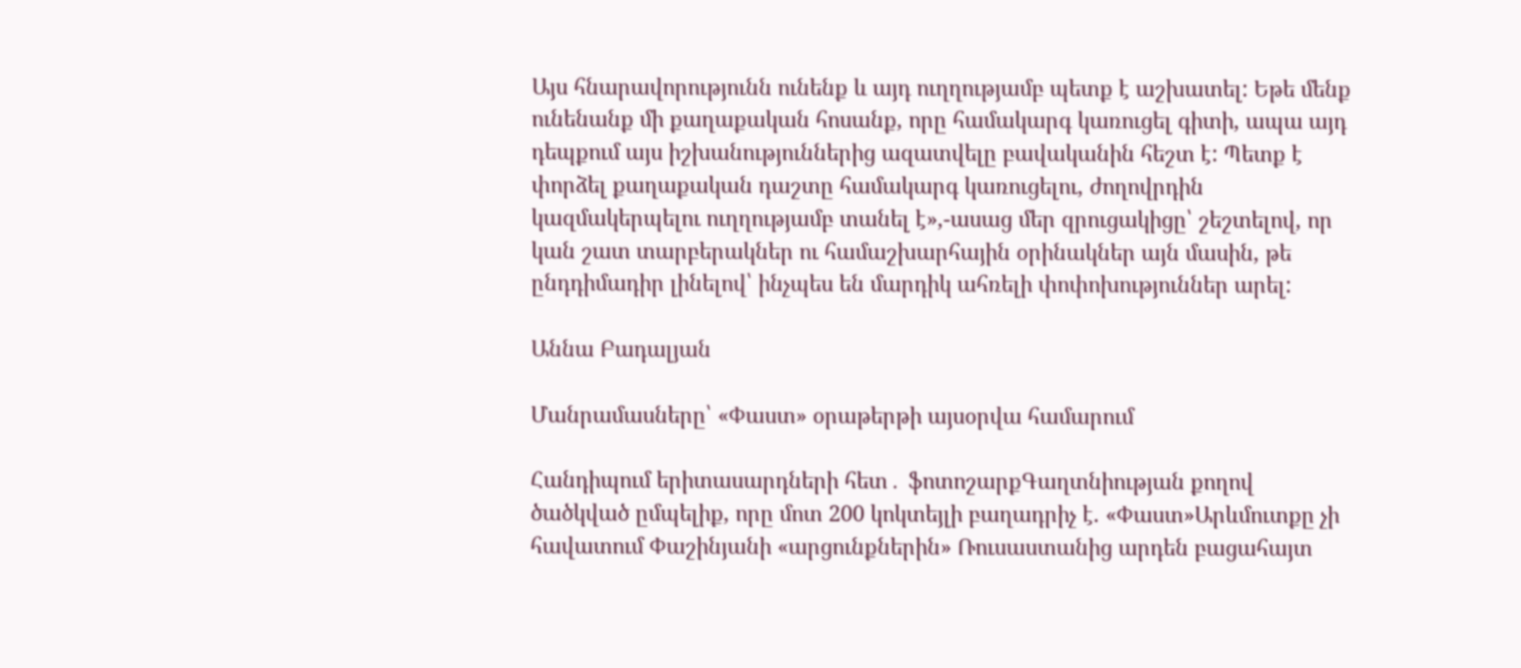Այս հնարավորությունն ունենք և այդ ուղղությամբ պետք է աշխատել: Եթե մենք ունենանք մի քաղաքական հոսանք, որը համակարգ կառուցել գիտի, ապա այդ դեպքում այս իշխանություններից ազատվելը բավականին հեշտ է: Պետք է փորձել քաղաքական դաշտը համակարգ կառուցելու, ժողովրդին կազմակերպելու ուղղությամբ տանել է»,-ասաց մեր զրուցակիցը՝ շեշտելով, որ կան շատ տարբերակներ ու համաշխարհային օրինակներ այն մասին, թե ընդդիմադիր լինելով՝ ինչպես են մարդիկ ահռելի փոփոխություններ արել:

Աննա Բադալյան

Մանրամասները՝ «Փաստ» օրաթերթի այսօրվա համարում

Հանդիպում երիտասարդների հետ․ ֆոտոշարքԳաղտնիության քողով ծածկված ըմպելիք, որը մոտ 200 կոկտեյլի բաղադրիչ է. «Փաստ»Արևմուտքը չի հավատում Փաշինյանի «արցունքներին» Ռուսաստանից արդեն բացահայտ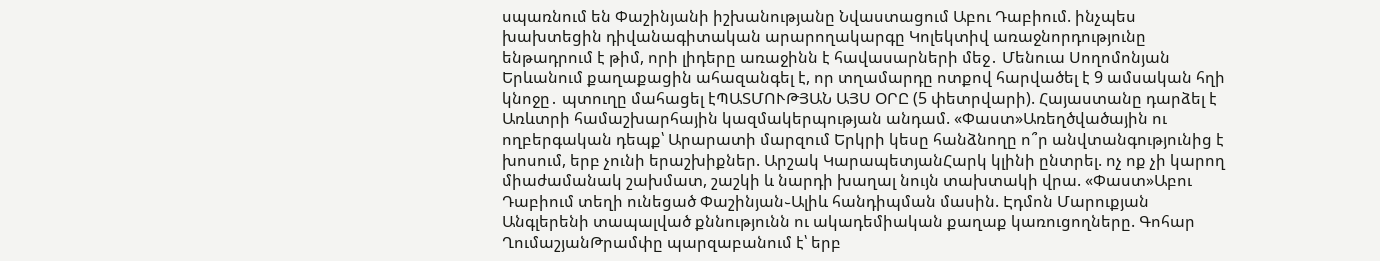սպառնում են Փաշինյանի իշխանությանը Նվաստացում Աբու Դաբիում. ինչպես խախտեցին դիվանագիտական արարողակարգը Կոլեկտիվ առաջնորդությունը ենթադրում է թիմ, որի լիդերը առաջինն է հավասարների մեջ․ Մենուա Սողոմոնյան Երևանում քաղաքացին ահազանգել է, որ տղամարդը ոտքով հարվածել է 9 ամսական հղի կնոջը․ պտուղը մահացել էՊԱՏՄՈՒԹՅԱՆ ԱՅՍ ՕՐԸ (5 փետրվարի). Հայաստանը դարձել է Առևտրի համաշխարհային կազմակերպության անդամ. «Փաստ»Առեղծվածային ու ողբերգական դեպք՝ Արարատի մարզում Երկրի կեսը հանձնողը ո՞ր անվտանգությունից է խոսում, երբ չունի երաշխիքներ. Արշակ ԿարապետյանՀարկ կլինի ընտրել. ոչ ոք չի կարող միաժամանակ շախմատ, շաշկի և նարդի խաղալ նույն տախտակի վրա. «Փաստ»Աբու Դաբիում տեղի ունեցած Փաշինյան֊Ալիև հանդիպման մասին. Էդմոն Մարուքյան Անգլերենի տապալված քննությունն ու ակադեմիական քաղաք կառուցողները. Գոհար ՂումաշյանԹրամփը պարզաբանում է՝ երբ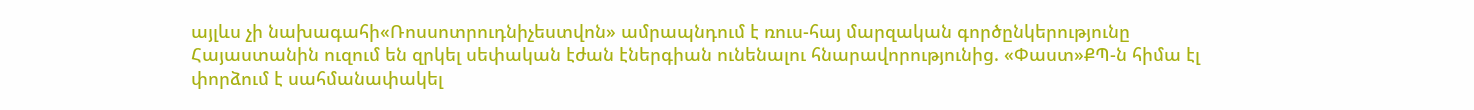այլևս չի նախագահի«Ռոսսոտրուդնիչեստվոն» ամրապնդում է ռուս-հայ մարզական գործընկերությունը Հայաստանին ուզում են զրկել սեփական էժան էներգիան ունենալու հնարավորությունից. «Փաստ»ՔՊ-ն հիմա էլ փորձում է սահմանափակել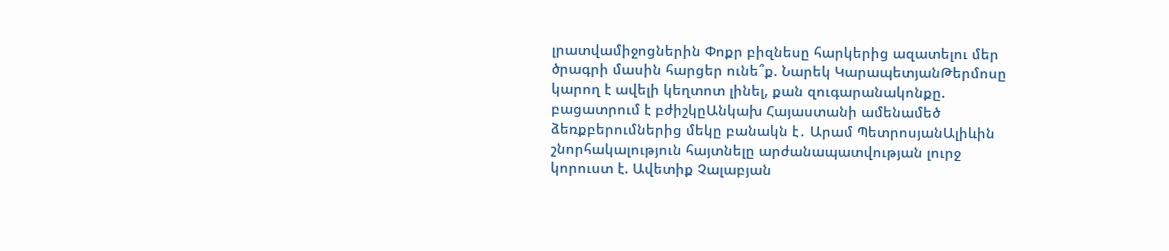լրատվամիջոցներին Փոքր բիզնեսը հարկերից ազատելու մեր ծրագրի մասին հարցեր ունե՞ք. Նարեկ ԿարապետյանԹերմոսը կարող է ավելի կեղտոտ լինել, քան զուգարանակոնքը. բացատրում է բժիշկըԱնկախ Հայաստանի ամենամեծ ձեռքբերումներից մեկը բանակն է․ Արամ ՊետրոսյանԱլիևին շնորհակալություն հայտնելը արժանապատվության լուրջ կորուստ է. Ավետիք Չալաբյան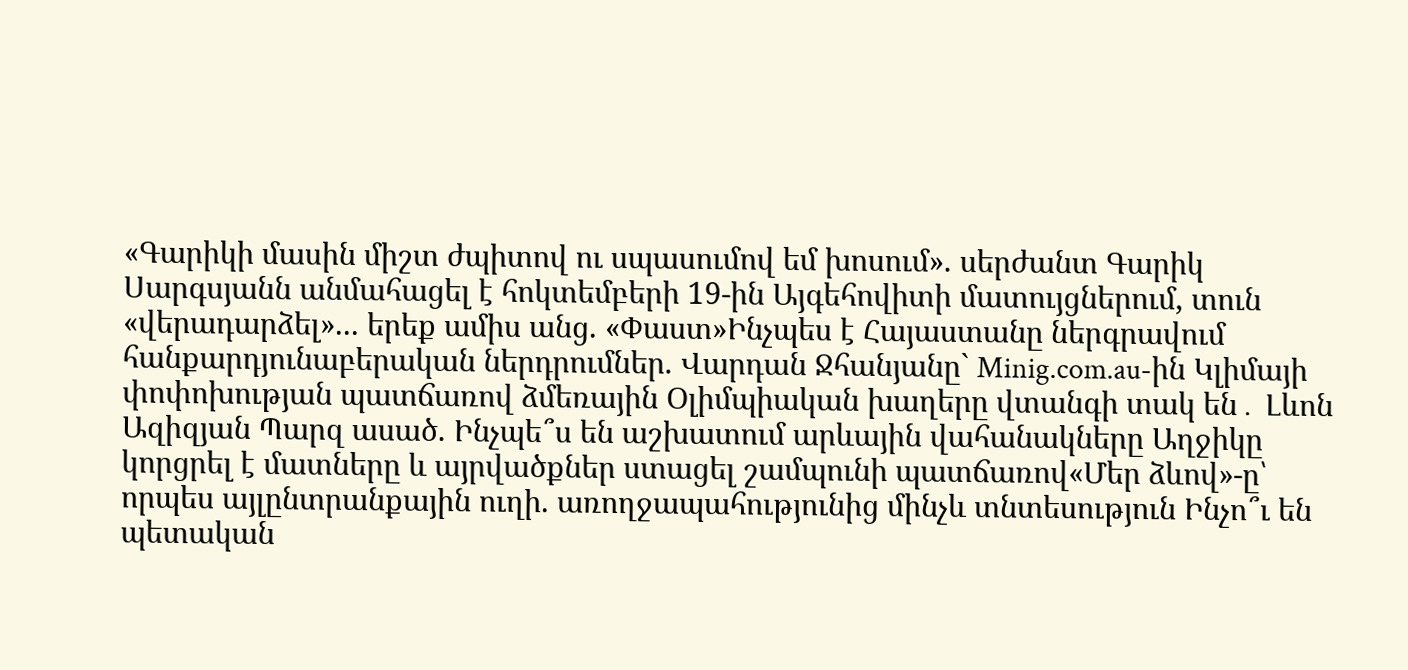«Գարիկի մասին միշտ ժպիտով ու սպասումով եմ խոսում». սերժանտ Գարիկ Սարգսյանն անմահացել է հոկտեմբերի 19-ին Այգեհովիտի մատույցներում, տուն «վերադարձել»... երեք ամիս անց. «Փաստ»Ինչպես է Հայաստանը ներգրավում հանքարդյունաբերական ներդրումներ. Վարդան Ջհանյանը` Minig.com.au-ին Կլիմայի փոփոխության պատճառով ձմեռային Օլիմպիական խաղերը վտանգի տակ են․ Լևոն Ազիզյան Պարզ ասած. Ինչպե՞ս են աշխատում արևային վահանակները Աղջիկը կորցրել է մատները և այրվածքներ ստացել շամպունի պատճառով«Մեր ձևով»-ը՝ որպես այլընտրանքային ուղի. առողջապահությունից մինչև տնտեսություն Ինչո՞ւ են պետական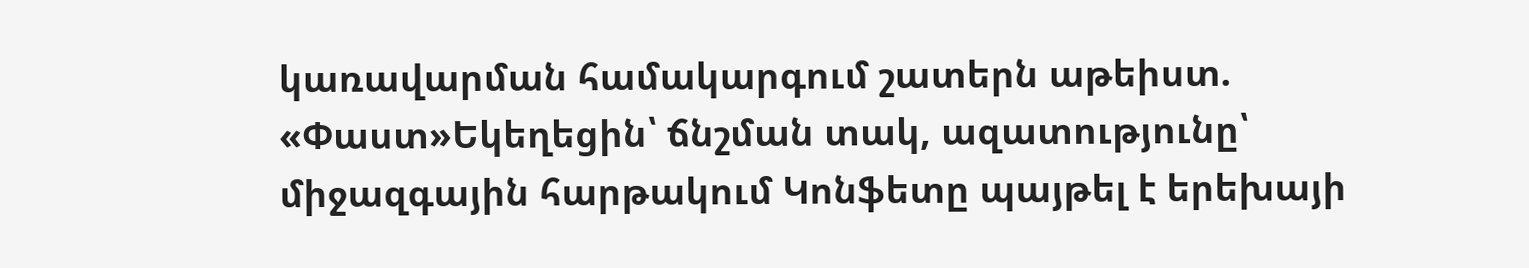կառավարման համակարգում շատերն աթեիստ. «Փաստ»Եկեղեցին՝ ճնշման տակ, ազատությունը՝ միջազգային հարթակում Կոնֆետը պայթել է երեխայի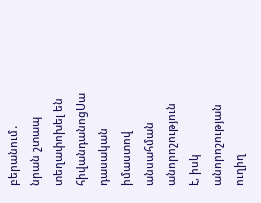բերանում․ նրան շտապ տեղափոխել են հիվանդանոցՍա դասական իմաստով անսահման անորոշություն է, իսկ անորոշության ուղիղ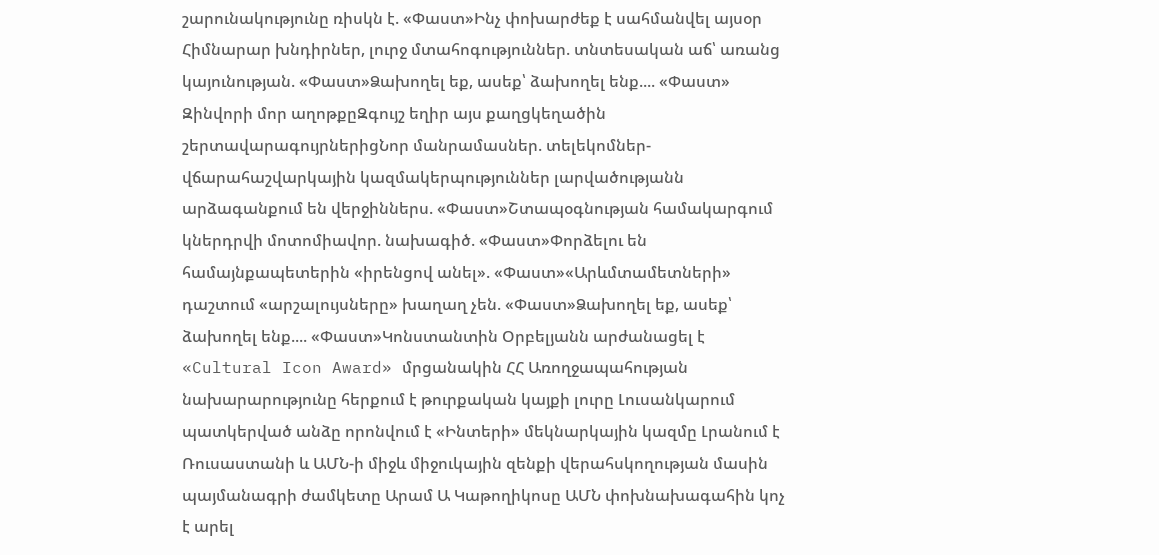շարունակությունը ռիսկն է. «Փաստ»Ինչ փոխարժեք է սահմանվել այսօր Հիմնարար խնդիրներ, լուրջ մտահոգություններ. տնտեսական աճ՝ առանց կայունության. «Փաստ»Ձախողել եք, ասեք՝ ձախողել ենք.... «Փաստ» Զինվորի մոր աղոթքըԶգույշ եղիր այս քաղցկեղածին շերտավարագույրներիցՆոր մանրամասներ. տելեկոմներ-վճարահաշվարկային կազմակերպություններ լարվածությանն արձագանքում են վերջիններս. «Փաստ»Շտապօգնության համակարգում կներդրվի մոտոմիավոր. նախագիծ. «Փաստ»Փորձելու են համայնքապետերին «իրենցով անել». «Փաստ»«Արևմտամետների» դաշտում «արշալույսները» խաղաղ չեն. «Փաստ»Ձախողել եք, ասեք՝ ձախողել ենք.... «Փաստ»Կոնստանտին Օրբելյանն արժանացել է «Cultural Icon Award» մրցանակին ՀՀ Առողջապահության նախարարությունը հերքում է թուրքական կայքի լուրը Լուսանկարում պատկերված անձը որոնվում է «Ինտերի» մեկնարկային կազմը Լրանում է Ռուսաստանի և ԱՄՆ-ի միջև միջուկային զենքի վերահսկողության մասին պայմանագրի ժամկետը Արամ Ա Կաթողիկոսը ԱՄՆ փոխնախագահին կոչ է արել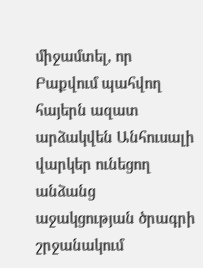միջամտել, որ Բաքվում պահվող հայերն ազատ արձակվեն Անհուսալի վարկեր ունեցող անձանց աջակցության ծրագրի շրջանակում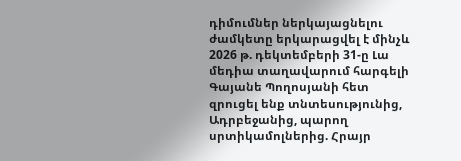դիմումներ ներկայացնելու ժամկետը երկարացվել է մինչև 2026 թ. դեկտեմբերի 31-ը Լա մեդիա տաղավարում հարգելի Գայանե Պողոսյանի հետ զրուցել ենք տնտեսությունից, Ադրբեջանից, պարող սրտիկամոլներից. Հրայր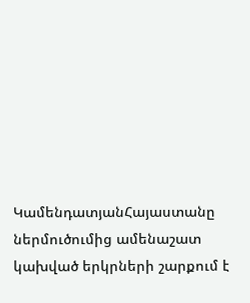ԿամենդատյանՀայաստանը ներմուծումից ամենաշատ կախված երկրների շարքում է